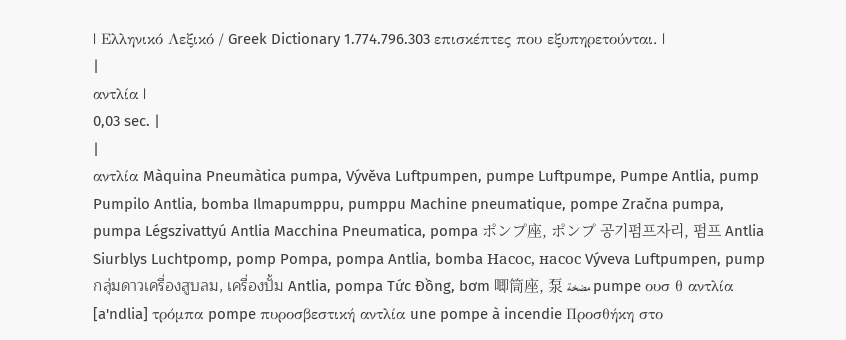| Ελληνικό Λεξικό / Greek Dictionary 1.774.796.303 επισκέπτες που εξυπηρετούνται. |
|
αντλία |
0,03 sec. |
|
αντλία Màquina Pneumàtica pumpa, Vývěva Luftpumpen, pumpe Luftpumpe, Pumpe Antlia, pump Pumpilo Antlia, bomba Ilmapumppu, pumppu Machine pneumatique, pompe Zračna pumpa, pumpa Légszivattyú Antlia Macchina Pneumatica, pompa ポンプ座, ポンプ 공기펌프자리, 펌프 Antlia Siurblys Luchtpomp, pomp Pompa, pompa Antlia, bomba Насос, насос Výveva Luftpumpen, pump กลุ่มดาวเครื่องสูบลม, เครื่องปั้ม Antlia, pompa Tức Đồng, bơm 唧筒座, 泵 مضخة pumpe ουσ θ αντλία [a'ndlia] τρόμπα pompe πυροσβεστική αντλία une pompe à incendie Προσθήκη στο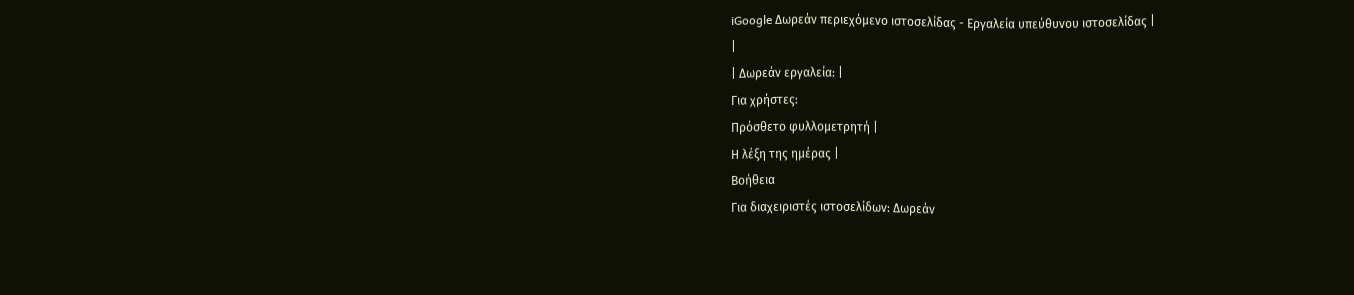iGoogle Δωρεάν περιεχόμενο ιστοσελίδας - Εργαλεία υπεύθυνου ιστοσελίδας |
|
| Δωρεάν εργαλεία: |
Για χρήστες:
Πρόσθετο φυλλομετρητή |
Η λέξη της ημέρας |
Βοήθεια
Για διαχειριστές ιστοσελίδων: Δωρεάν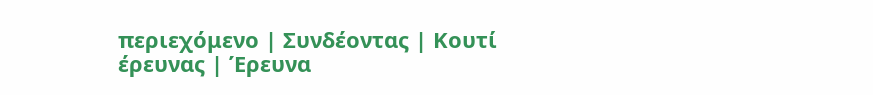περιεχόμενο | Συνδέοντας | Κουτί έρευνας | Έρευνα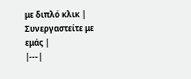με διπλό κλικ | Συνεργαστείτε με εμάς |
|---|